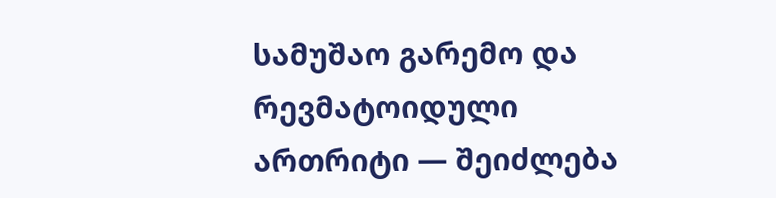სამუშაო გარემო და რევმატოიდული ართრიტი — შეიძლება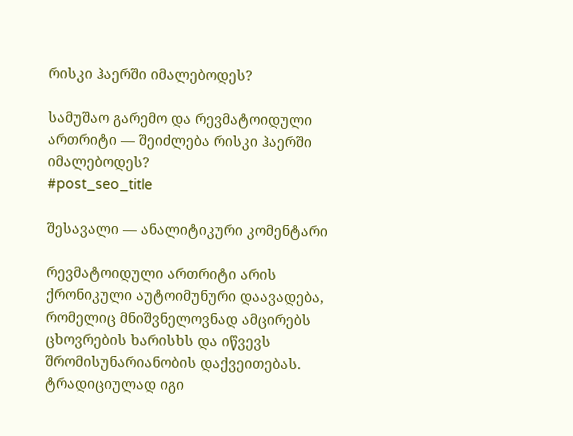რისკი ჰაერში იმალებოდეს?

სამუშაო გარემო და რევმატოიდული ართრიტი — შეიძლება რისკი ჰაერში იმალებოდეს?
#post_seo_title

შესავალი — ანალიტიკური კომენტარი

რევმატოიდული ართრიტი არის ქრონიკული აუტოიმუნური დაავადება, რომელიც მნიშვნელოვნად ამცირებს ცხოვრების ხარისხს და იწვევს შრომისუნარიანობის დაქვეითებას. ტრადიციულად იგი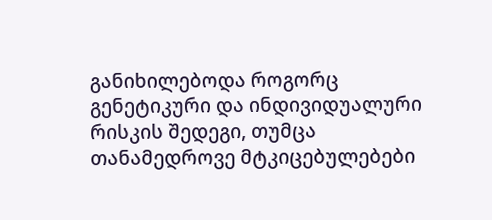განიხილებოდა როგორც გენეტიკური და ინდივიდუალური რისკის შედეგი, თუმცა თანამედროვე მტკიცებულებები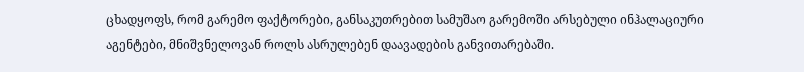ცხადყოფს, რომ გარემო ფაქტორები, განსაკუთრებით სამუშაო გარემოში არსებული ინჰალაციური აგენტები, მნიშვნელოვან როლს ასრულებენ დაავადების განვითარებაში.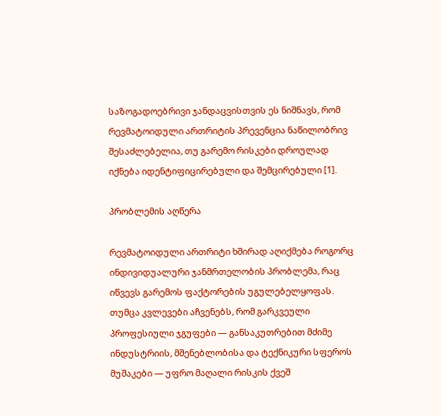საზოგადოებრივი ჯანდაცვისთვის ეს ნიშნავს, რომ რევმატოიდული ართრიტის პრევენცია ნაწილობრივ შესაძლებელია, თუ გარემო რისკები დროულად იქნება იდენტიფიცირებული და შემცირებული [1].

პრობლემის აღწერა

რევმატოიდული ართრიტი ხშირად აღიქმება როგორც ინდივიდუალური ჯანმრთელობის პრობლემა, რაც იწვევს გარემოს ფაქტორების უგულებელყოფას. თუმცა კვლევები აჩვენებს, რომ გარკვეული პროფესიული ჯგუფები — განსაკუთრებით მძიმე ინდუსტრიის, მშენებლობისა და ტექნიკური სფეროს მუშაკები — უფრო მაღალი რისკის ქვეშ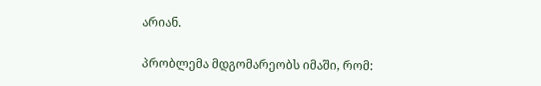არიან.

პრობლემა მდგომარეობს იმაში, რომ: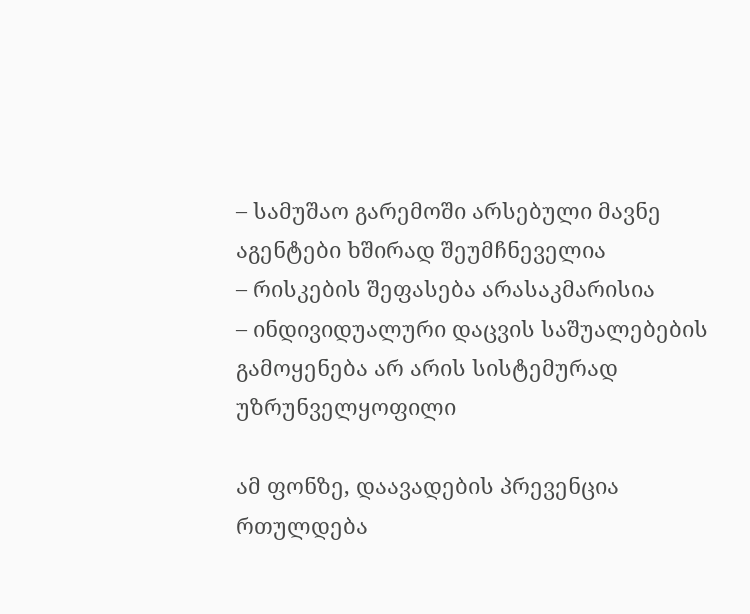– სამუშაო გარემოში არსებული მავნე აგენტები ხშირად შეუმჩნეველია
– რისკების შეფასება არასაკმარისია
– ინდივიდუალური დაცვის საშუალებების გამოყენება არ არის სისტემურად უზრუნველყოფილი

ამ ფონზე, დაავადების პრევენცია რთულდება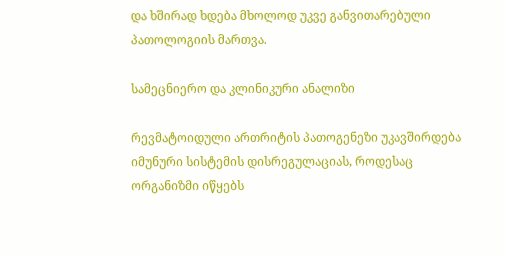და ხშირად ხდება მხოლოდ უკვე განვითარებული პათოლოგიის მართვა.

სამეცნიერო და კლინიკური ანალიზი

რევმატოიდული ართრიტის პათოგენეზი უკავშირდება იმუნური სისტემის დისრეგულაციას, როდესაც ორგანიზმი იწყებს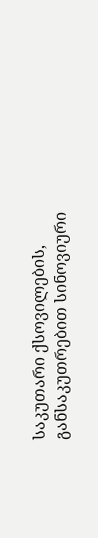საკუთარი ქსოვილების, განსაკუთრებით სინოვიური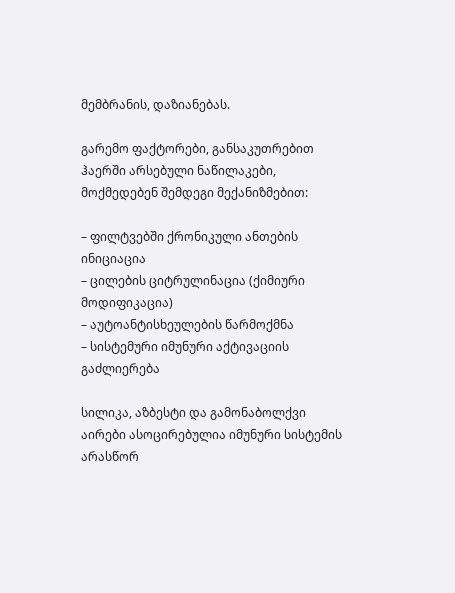მემბრანის, დაზიანებას.

გარემო ფაქტორები, განსაკუთრებით ჰაერში არსებული ნაწილაკები, მოქმედებენ შემდეგი მექანიზმებით:

– ფილტვებში ქრონიკული ანთების ინიციაცია
– ცილების ციტრულინაცია (ქიმიური მოდიფიკაცია)
– აუტოანტისხეულების წარმოქმნა
– სისტემური იმუნური აქტივაციის გაძლიერება

სილიკა, აზბესტი და გამონაბოლქვი აირები ასოცირებულია იმუნური სისტემის არასწორ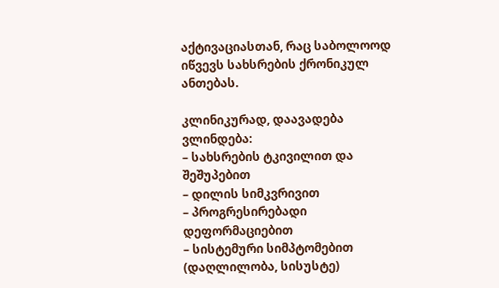აქტივაციასთან, რაც საბოლოოდ იწვევს სახსრების ქრონიკულ ანთებას.

კლინიკურად, დაავადება ვლინდება:
– სახსრების ტკივილით და შეშუპებით
– დილის სიმკვრივით
– პროგრესირებადი დეფორმაციებით
– სისტემური სიმპტომებით (დაღლილობა, სისუსტე)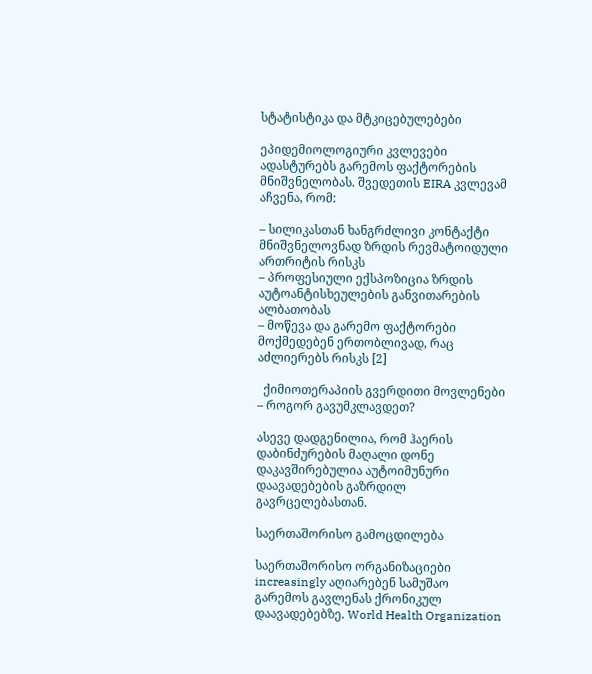სტატისტიკა და მტკიცებულებები

ეპიდემიოლოგიური კვლევები ადასტურებს გარემოს ფაქტორების მნიშვნელობას. შვედეთის EIRA კვლევამ აჩვენა, რომ:

– სილიკასთან ხანგრძლივი კონტაქტი მნიშვნელოვნად ზრდის რევმატოიდული ართრიტის რისკს
– პროფესიული ექსპოზიცია ზრდის აუტოანტისხეულების განვითარების ალბათობას
– მოწევა და გარემო ფაქტორები მოქმედებენ ერთობლივად, რაც აძლიერებს რისკს [2]

  ქიმიოთერაპიის გვერდითი მოვლენები – როგორ გავუმკლავდეთ?

ასევე დადგენილია, რომ ჰაერის დაბინძურების მაღალი დონე დაკავშირებულია აუტოიმუნური დაავადებების გაზრდილ გავრცელებასთან.

საერთაშორისო გამოცდილება

საერთაშორისო ორგანიზაციები increasingly აღიარებენ სამუშაო გარემოს გავლენას ქრონიკულ დაავადებებზე. World Health Organization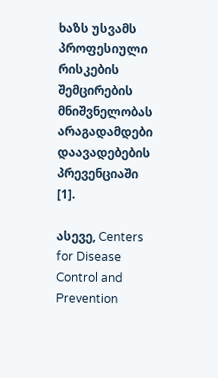ხაზს უსვამს პროფესიული რისკების შემცირების მნიშვნელობას არაგადამდები დაავადებების პრევენციაში [1].

ასევე, Centers for Disease Control and Prevention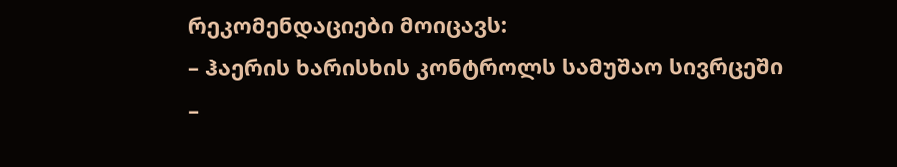რეკომენდაციები მოიცავს:
– ჰაერის ხარისხის კონტროლს სამუშაო სივრცეში
–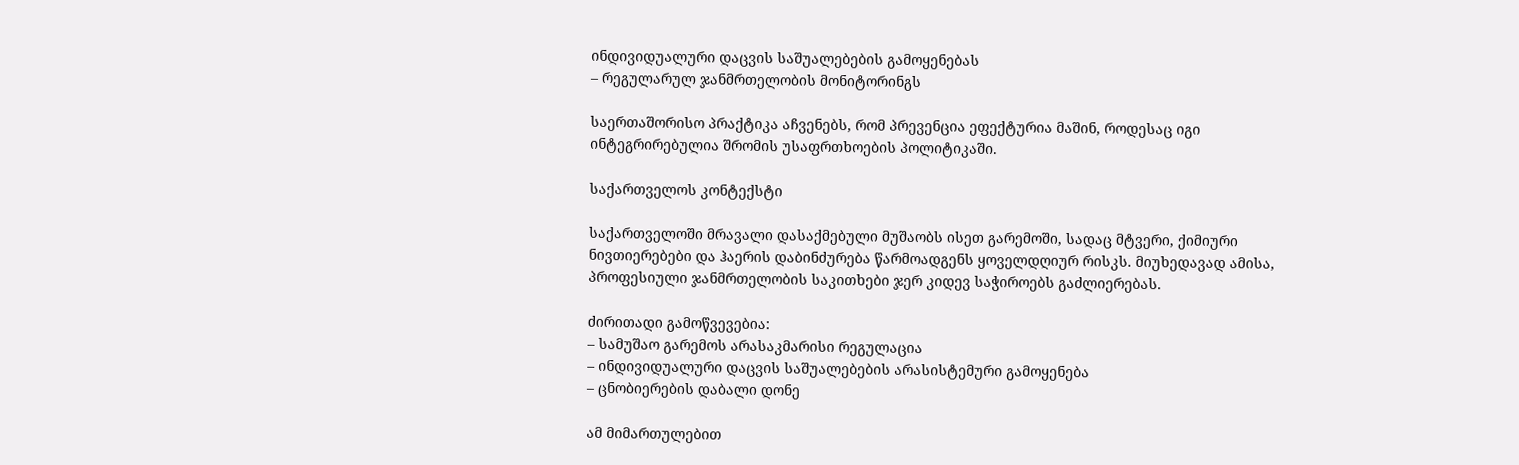ინდივიდუალური დაცვის საშუალებების გამოყენებას
– რეგულარულ ჯანმრთელობის მონიტორინგს

საერთაშორისო პრაქტიკა აჩვენებს, რომ პრევენცია ეფექტურია მაშინ, როდესაც იგი ინტეგრირებულია შრომის უსაფრთხოების პოლიტიკაში.

საქართველოს კონტექსტი

საქართველოში მრავალი დასაქმებული მუშაობს ისეთ გარემოში, სადაც მტვერი, ქიმიური ნივთიერებები და ჰაერის დაბინძურება წარმოადგენს ყოველდღიურ რისკს. მიუხედავად ამისა, პროფესიული ჯანმრთელობის საკითხები ჯერ კიდევ საჭიროებს გაძლიერებას.

ძირითადი გამოწვევებია:
– სამუშაო გარემოს არასაკმარისი რეგულაცია
– ინდივიდუალური დაცვის საშუალებების არასისტემური გამოყენება
– ცნობიერების დაბალი დონე

ამ მიმართულებით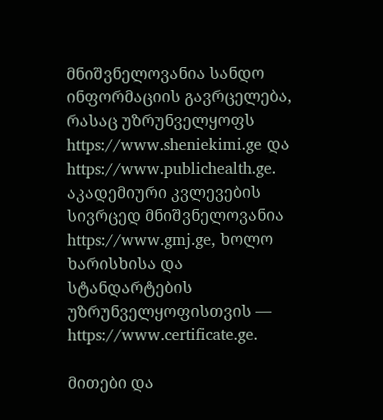მნიშვნელოვანია სანდო ინფორმაციის გავრცელება, რასაც უზრუნველყოფს https://www.sheniekimi.ge და https://www.publichealth.ge. აკადემიური კვლევების სივრცედ მნიშვნელოვანია https://www.gmj.ge, ხოლო ხარისხისა და სტანდარტების უზრუნველყოფისთვის — https://www.certificate.ge.

მითები და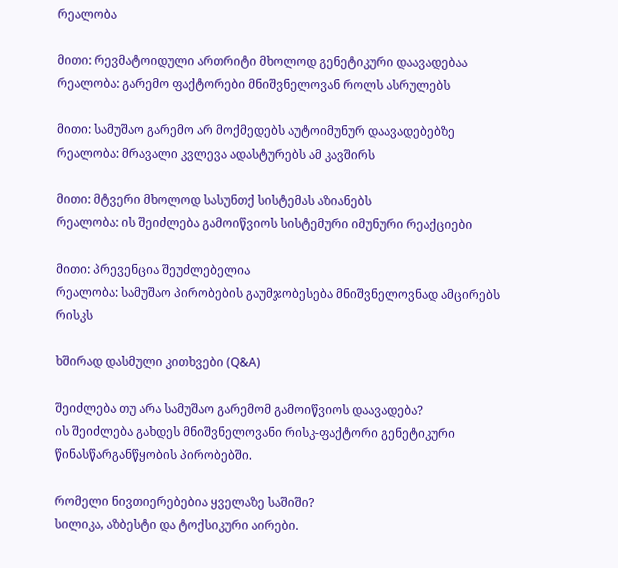რეალობა

მითი: რევმატოიდული ართრიტი მხოლოდ გენეტიკური დაავადებაა
რეალობა: გარემო ფაქტორები მნიშვნელოვან როლს ასრულებს

მითი: სამუშაო გარემო არ მოქმედებს აუტოიმუნურ დაავადებებზე
რეალობა: მრავალი კვლევა ადასტურებს ამ კავშირს

მითი: მტვერი მხოლოდ სასუნთქ სისტემას აზიანებს
რეალობა: ის შეიძლება გამოიწვიოს სისტემური იმუნური რეაქციები

მითი: პრევენცია შეუძლებელია
რეალობა: სამუშაო პირობების გაუმჯობესება მნიშვნელოვნად ამცირებს რისკს

ხშირად დასმული კითხვები (Q&A)

შეიძლება თუ არა სამუშაო გარემომ გამოიწვიოს დაავადება?
ის შეიძლება გახდეს მნიშვნელოვანი რისკ-ფაქტორი გენეტიკური წინასწარგანწყობის პირობებში.

რომელი ნივთიერებებია ყველაზე საშიში?
სილიკა, აზბესტი და ტოქსიკური აირები.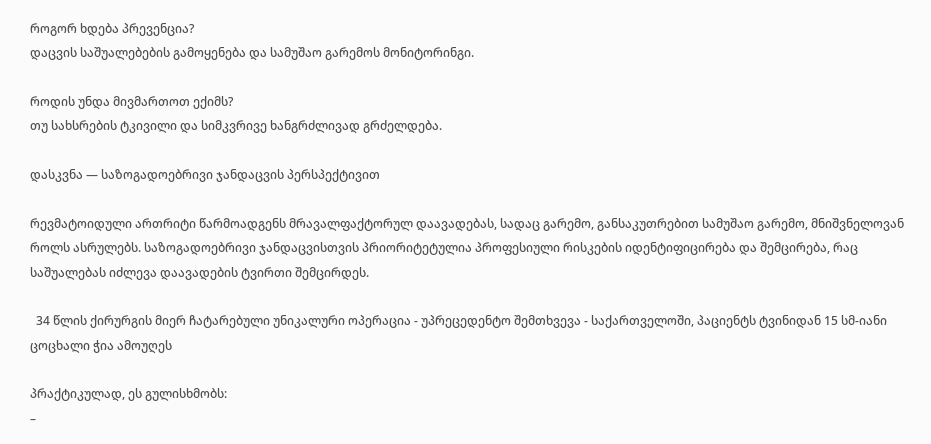როგორ ხდება პრევენცია?
დაცვის საშუალებების გამოყენება და სამუშაო გარემოს მონიტორინგი.

როდის უნდა მივმართოთ ექიმს?
თუ სახსრების ტკივილი და სიმკვრივე ხანგრძლივად გრძელდება.

დასკვნა — საზოგადოებრივი ჯანდაცვის პერსპექტივით

რევმატოიდული ართრიტი წარმოადგენს მრავალფაქტორულ დაავადებას, სადაც გარემო, განსაკუთრებით სამუშაო გარემო, მნიშვნელოვან როლს ასრულებს. საზოგადოებრივი ჯანდაცვისთვის პრიორიტეტულია პროფესიული რისკების იდენტიფიცირება და შემცირება, რაც საშუალებას იძლევა დაავადების ტვირთი შემცირდეს.

  34 წლის ქირურგის მიერ ჩატარებული უნიკალური ოპერაცია - უპრეცედენტო შემთხვევა - საქართველოში, პაციენტს ტვინიდან 15 სმ-იანი ცოცხალი ჭია ამოუღეს

პრაქტიკულად, ეს გულისხმობს:
–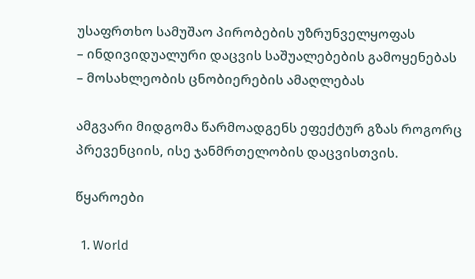უსაფრთხო სამუშაო პირობების უზრუნველყოფას
– ინდივიდუალური დაცვის საშუალებების გამოყენებას
– მოსახლეობის ცნობიერების ამაღლებას

ამგვარი მიდგომა წარმოადგენს ეფექტურ გზას როგორც პრევენციის, ისე ჯანმრთელობის დაცვისთვის.

წყაროები

  1. World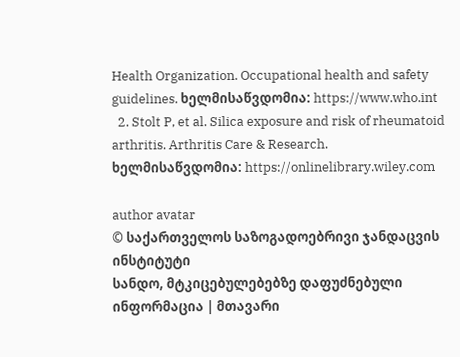Health Organization. Occupational health and safety guidelines. ხელმისაწვდომია: https://www.who.int
  2. Stolt P, et al. Silica exposure and risk of rheumatoid arthritis. Arthritis Care & Research. ხელმისაწვდომია: https://onlinelibrary.wiley.com

author avatar
© საქართველოს საზოგადოებრივი ჯანდაცვის ინსტიტუტი
სანდო, მტკიცებულებებზე დაფუძნებული ინფორმაცია | მთავარი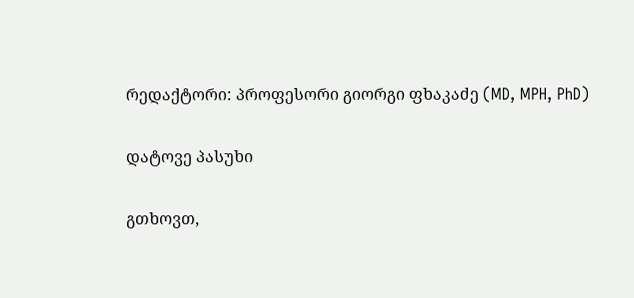რედაქტორი: პროფესორი გიორგი ფხაკაძე (MD, MPH, PhD)

დატოვე პასუხი

გთხოვთ,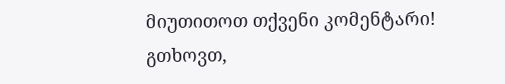მიუთითოთ თქვენი კომენტარი!
გთხოვთ,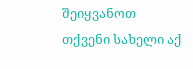შეიყვანოთ თქვენი სახელი აქ